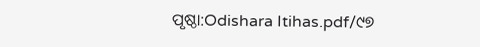ପୃଷ୍ଠା:Odishara Itihas.pdf/୯୭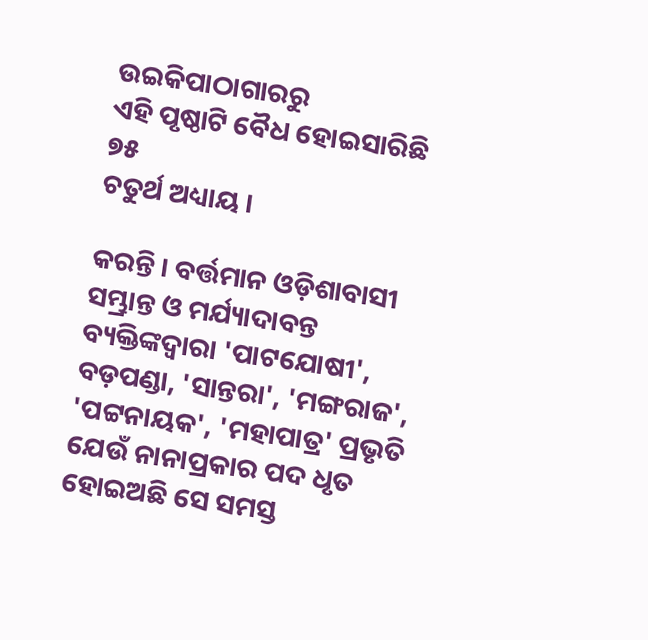ଉଇକିପାଠାଗାର‌ରୁ
ଏହି ପୃଷ୍ଠାଟି ବୈଧ ହୋଇସାରିଛି
୭୫
ଚତୁର୍ଥ ଅଧ୍ୟାୟ ।

କରନ୍ତି । ବର୍ତ୍ତମାନ ଓଡ଼ିଶାବାସୀ ସମ୍ଭ୍ରାନ୍ତ ଓ ମର୍ଯ୍ୟାଦାବନ୍ତ ବ୍ୟକ୍ତିଙ୍କଦ୍ୱାରା 'ପାଟ‌ଯୋଷୀ', ବଡ଼ପଣ୍ଡା, 'ସାନ୍ତରା', 'ମଙ୍ଗରାଜ', 'ପଟ୍ଟନାୟକ', 'ମହାପାତ୍ର' ପ୍ରଭୃତି ଯେଉଁ ନାନାପ୍ରକାର ପଦ ଧୃତ ହୋଇଅଛି ସେ ସମସ୍ତ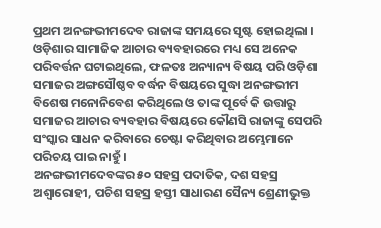ପ୍ରଥମ ଅନଙ୍ଗଭୀମଦେବ ରାଜାଙ୍କ ସମୟରେ ସୃଷ୍ଟ ହୋଇଥିଲା । ଓଡ଼ିଶାର ସାମାଜିକ ଆଚାର ବ୍ୟବହାରରେ ମଧ୍ୟ ସେ ଅନେକ ପରିବର୍ତ୍ତନ ଘଟାଇଥିଲେ, ଫଳତଃ ଅନ୍ୟାନ୍ୟ ବିଷୟ ପରି ଓଡ଼ିଶା ସମାଜର ଅଙ୍ଗସୌଷ୍ଠବ ବର୍ଦ୍ଧନ ବିଷୟରେ ସୁଦ୍ଧା ଅନଙ୍ଗଭୀମ ବିଶେଷ ମନୋନିବେଶ କରିଥିଲେ ଓ ତାଙ୍କ ପୂର୍ବେ କି ଉତ୍ତାରୁ ସମାଜର ଆଚାର ବ୍ୟବହାର ବିଷୟରେ କୌଣସି ରାଜାଙ୍କୁ ସେପରି ସଂସ୍କାର ସାଧନ କରିବାରେ ଚେଷ୍ଟା କରିଥିବାର ଅମ୍ଭେମାନେ ପରିଚୟ ପାଇ ନାହୁଁ ।
ଅନଙ୍ଗଭୀମଦେବଙ୍କର ୫୦ ସହସ୍ର ପଦାତିକ, ଦଶ ସ‌ହସ୍ର ଅଶ୍ୱାରୋହୀ, ପଚିଶ ସହସ୍ର ହସ୍ତୀ ସାଧାରଣ ସୈନ୍ୟ ଶ୍ରେଣୀଭୁକ୍ତ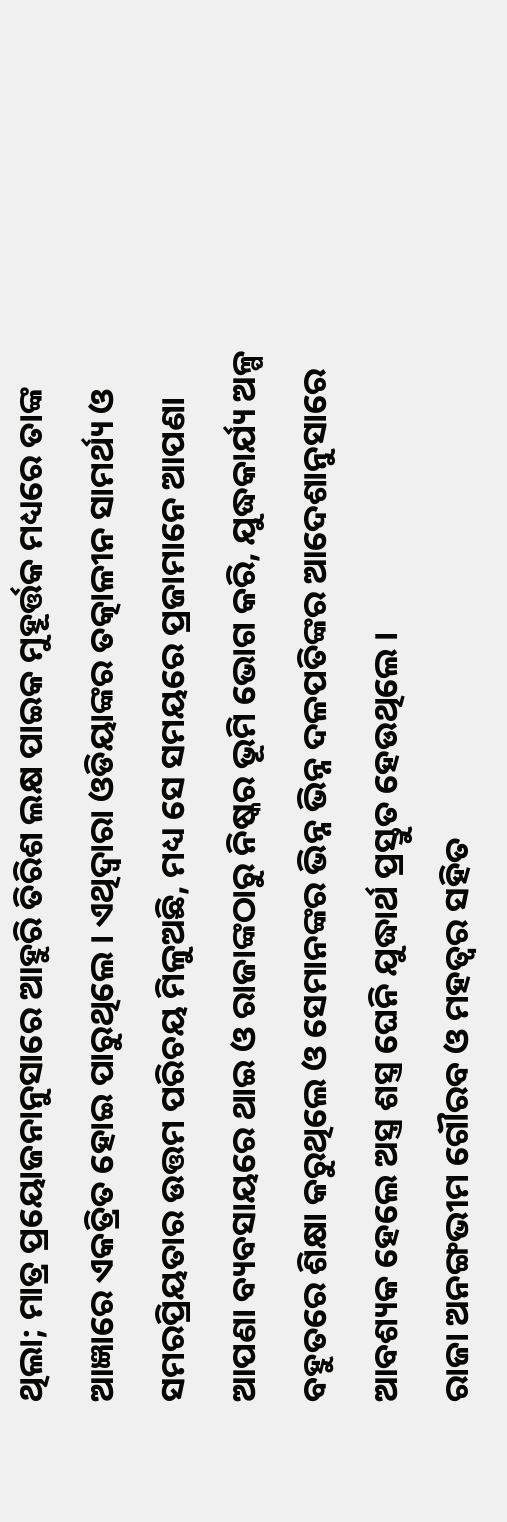ଥିଲା; ମାତ୍ର ପ୍ରୟୋଜନାନୁସାରେ ଆହୁରି ତିରିଶ ଲକ୍ଷ ପାଇକ ମୁହୂର୍ତ୍ତକ ମଧ୍ୟରେ ତାଙ୍କ ଆଜ୍ଞାରେ ଏକତ୍ରିତ ହୋଇ ପାରୁଥିଲେ । ଏଥିଦ୍ୱାରା ଓଡିୟାଙ୍କର ତତ୍କାଳୀନ ସାମର୍ଥ୍ୟ ଓ ସମରପ୍ରିୟତାର ଉତ୍ତମ ପରିଚୟ ମିଳୁଅଛି, ମଧ୍ୟ ସେ ସମୟରେ ପ୍ରଜାମାନେ ଆପଣା ଆପଣା ବ୍ୟବସାୟରେ ଥାଇ ଓ ରାଜାଙ୍କଠାରୁ ନିଷ୍କର ଭୂମି ଭୋଗ କରି, ଯୁଦ୍ଧକାର୍ଯ୍ୟ ଅଳ୍ପ ବ‌ହୁତରେ ଶିକ୍ଷା କରୁଥିଲେ ଓ ସେମାନଙ୍କର ଭିନ୍ନ ଭିନ୍ନ ଦଳପତିଙ୍କର ଆଦେଶାନୁସାରେ ଆବଶ୍ୟକ ହେଲେ ଅସ୍ତ୍ର ଶସ୍ତ୍ର ଘେନି ଯୁଦ୍ଧାର୍ଥ ପ୍ରସ୍ତୁତ ହେଉଥିଲେ ।
ରାଜା ଅନଙ୍ଗଭୀମ ଗୌରବ ଓ ମହତ୍ୱର ସ‌ହିତ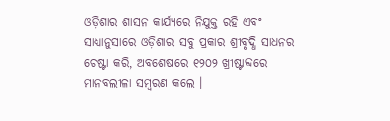ଓଡ଼ିଶାର ଶାସନ କାର୍ଯ୍ୟରେ ନିଯୁକ୍ତ ରହି ଏବଂ ସାଧ୍ୟାନୁସାରେ ଓଡ଼ିଶାର ସବୁ ପ୍ରକାର ଶ୍ରୀବୃଦ୍ଧି ସାଧନର ଚେଷ୍ଟା କରି, ଅବଶେଷରେ ୧୨୦୨ ଖ୍ରୀଷ୍ଟାବ୍ଦରେ ମାନବଲୀଳା ସମ୍ବରଣ କଲେ ।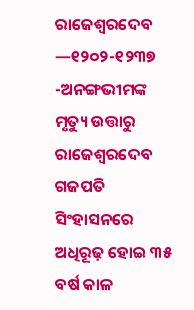ରାଜେଶ୍ୱରଦେବ —୧୨୦୨-୧୨୩୭ -ଅନଙ୍ଗଭୀମଙ୍କ ମୃତ୍ୟୁ ଉତ୍ତାରୁ ରାଜେଶ୍ୱରଦେବ ଗଜପତି ସିଂହାସନରେ ଅଧିରୂଢ଼ ହୋଇ ୩୫ ବର୍ଷ କାଳ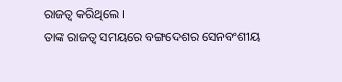ରାଜତ୍ୱ କରିଥିଲେ ।
ତାଙ୍କ ରାଜତ୍ୱ ସମୟରେ ବଙ୍ଗଦେଶର ସେନବଂଶୀୟ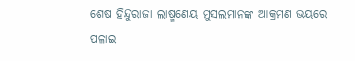ଶେଷ ହିନ୍ଦୁରାଜା ଲାଷ୍ମଣେୟ ମୁସଲମାନଙ୍କ ଆକ୍ରମଣ ଭୟରେ ପଳାଇ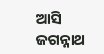ଆସି ଜଗନ୍ନାଥ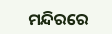ମନ୍ଦିରରେ